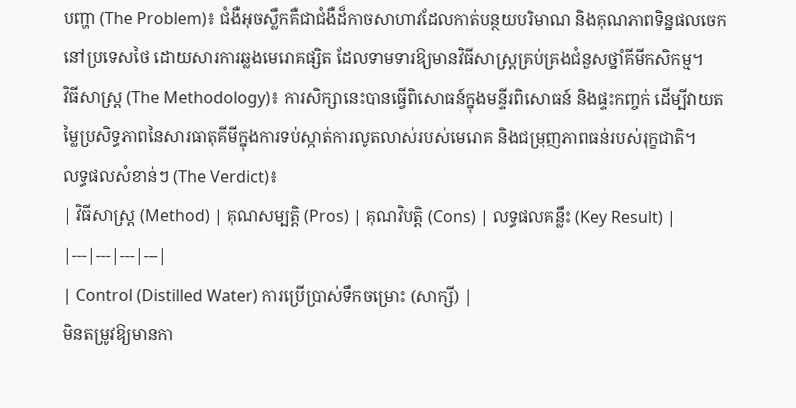បញ្ហា (The Problem)៖ ជំងឺអុចស្លឹកគឺជាជំងឺដ៏កាចសាហាវដែលកាត់បន្ថយបរិមាណ និងគុណភាពទិន្នផលចេកនៅប្រទេសថៃ ដោយសារការឆ្លងមេរោគផ្សិត ដែលទាមទារឱ្យមានវិធីសាស្ត្រគ្រប់គ្រងជំនួសថ្នាំគីមីកសិកម្ម។
វិធីសាស្ត្រ (The Methodology)៖ ការសិក្សានេះបានធ្វើពិសោធន៍ក្នុងមន្ទីរពិសោធន៍ និងផ្ទះកញ្ចក់ ដើម្បីវាយតម្លៃប្រសិទ្ធភាពនៃសារធាតុគីមីក្នុងការទប់ស្កាត់ការលូតលាស់របស់មេរោគ និងជម្រុញភាពធន់របស់រុក្ខជាតិ។
លទ្ធផលសំខាន់ៗ (The Verdict)៖
| វិធីសាស្ត្រ (Method) | គុណសម្បត្តិ (Pros) | គុណវិបត្តិ (Cons) | លទ្ធផលគន្លឹះ (Key Result) |
|---|---|---|---|
| Control (Distilled Water) ការប្រើប្រាស់ទឹកចម្រោះ (សាក្សី) |
មិនតម្រូវឱ្យមានកា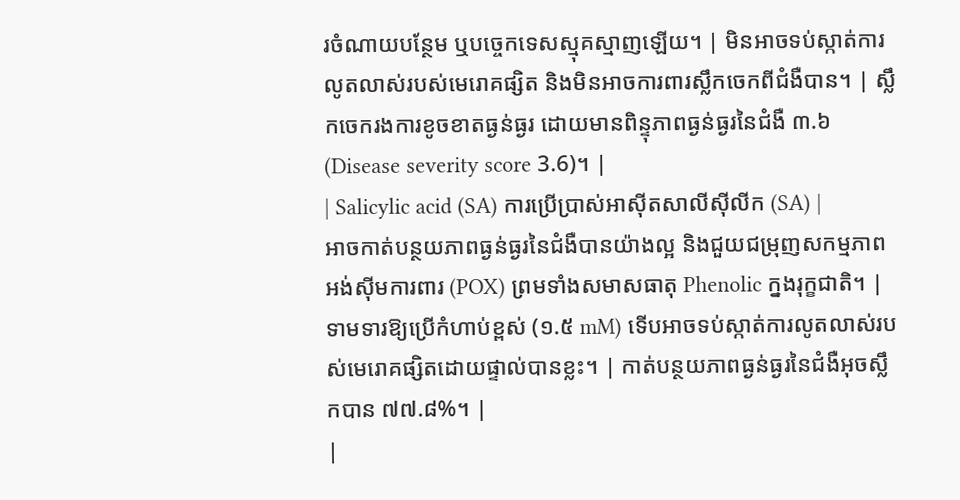រចំណាយបន្ថែម ឬបច្ចេកទេសស្មុគស្មាញឡើយ។ | មិនអាចទប់ស្កាត់ការលូតលាស់របស់មេរោគផ្សិត និងមិនអាចការពារស្លឹកចេកពីជំងឺបាន។ | ស្លឹកចេករងការខូចខាតធ្ងន់ធ្ងរ ដោយមានពិន្ទុភាពធ្ងន់ធ្ងរនៃជំងឺ ៣.៦ (Disease severity score 3.6)។ |
| Salicylic acid (SA) ការប្រើប្រាស់អាស៊ីតសាលីស៊ីលីក (SA) |
អាចកាត់បន្ថយភាពធ្ងន់ធ្ងរនៃជំងឺបានយ៉ាងល្អ និងជួយជម្រុញសកម្មភាពអង់ស៊ីមការពារ (POX) ព្រមទាំងសមាសធាតុ Phenolic ក្នងរុក្ខជាតិ។ | ទាមទារឱ្យប្រើកំហាប់ខ្ពស់ (១.៥ mM) ទើបអាចទប់ស្កាត់ការលូតលាស់របស់មេរោគផ្សិតដោយផ្ទាល់បានខ្លះ។ | កាត់បន្ថយភាពធ្ងន់ធ្ងរនៃជំងឺអុចស្លឹកបាន ៧៧.៨%។ |
|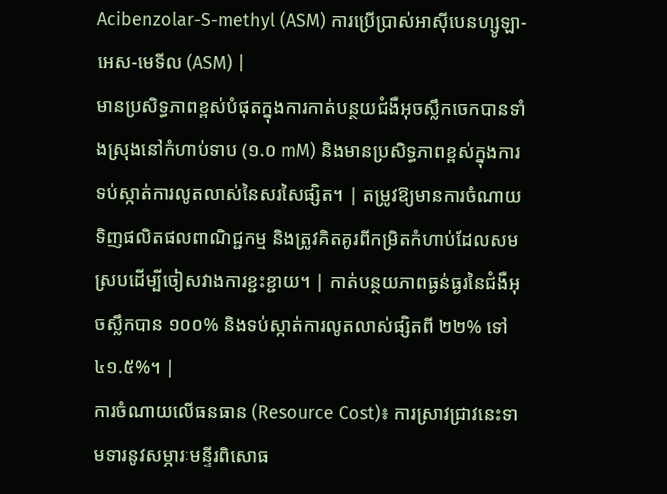Acibenzolar-S-methyl (ASM) ការប្រើប្រាស់អាស៊ីបេនហ្សូឡា-អេស-មេទីល (ASM) |
មានប្រសិទ្ធភាពខ្ពស់បំផុតក្នុងការកាត់បន្ថយជំងឺអុចស្លឹកចេកបានទាំងស្រុងនៅកំហាប់ទាប (១.០ mM) និងមានប្រសិទ្ធភាពខ្ពស់ក្នុងការទប់ស្កាត់ការលូតលាស់នៃសរសៃផ្សិត។ | តម្រូវឱ្យមានការចំណាយទិញផលិតផលពាណិជ្ជកម្ម និងត្រូវគិតគូរពីកម្រិតកំហាប់ដែលសមស្របដើម្បីចៀសវាងការខ្ជះខ្ជាយ។ | កាត់បន្ថយភាពធ្ងន់ធ្ងរនៃជំងឺអុចស្លឹកបាន ១០០% និងទប់ស្កាត់ការលូតលាស់ផ្សិតពី ២២% ទៅ ៤១.៥%។ |
ការចំណាយលើធនធាន (Resource Cost)៖ ការស្រាវជ្រាវនេះទាមទារនូវសម្ភារៈមន្ទីរពិសោធ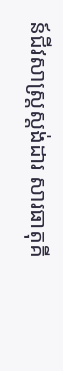ន៍ជីវសាស្ត្រស្តង់ដារ សារធាតុគី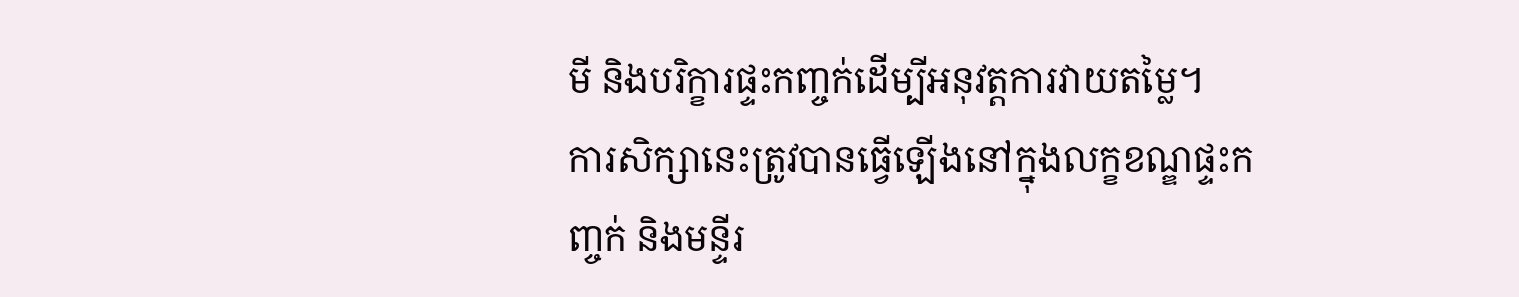មី និងបរិក្ខារផ្ទះកញ្ចក់ដើម្បីអនុវត្តការវាយតម្លៃ។
ការសិក្សានេះត្រូវបានធ្វើឡើងនៅក្នុងលក្ខខណ្ឌផ្ទះកញ្ចក់ និងមន្ទីរ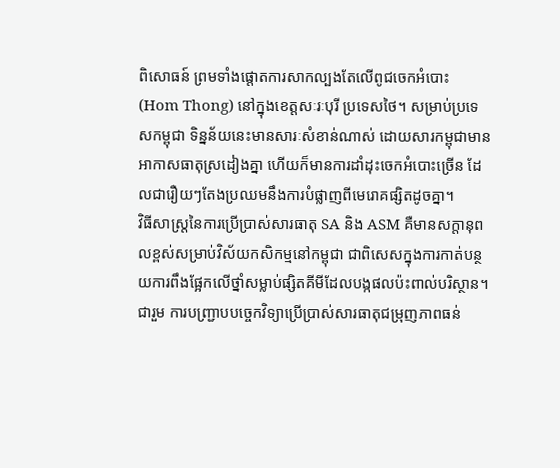ពិសោធន៍ ព្រមទាំងផ្តោតការសាកល្បងតែលើពូជចេកអំបោះ (Hom Thong) នៅក្នុងខេត្តសៈរៈបុរី ប្រទេសថៃ។ សម្រាប់ប្រទេសកម្ពុជា ទិន្នន័យនេះមានសារៈសំខាន់ណាស់ ដោយសារកម្ពុជាមានអាកាសធាតុស្រដៀងគ្នា ហើយក៏មានការដាំដុះចេកអំបោះច្រើន ដែលជារឿយៗតែងប្រឈមនឹងការបំផ្លាញពីមេរោគផ្សិតដូចគ្នា។
វិធីសាស្ត្រនៃការប្រើប្រាស់សារធាតុ SA និង ASM គឺមានសក្តានុពលខ្ពស់សម្រាប់វិស័យកសិកម្មនៅកម្ពុជា ជាពិសេសក្នុងការកាត់បន្ថយការពឹងផ្អែកលើថ្នាំសម្លាប់ផ្សិតគីមីដែលបង្កផលប៉ះពាល់បរិស្ថាន។
ជារួម ការបញ្ជ្រាបបច្ចេកវិទ្យាប្រើប្រាស់សារធាតុជម្រុញភាពធន់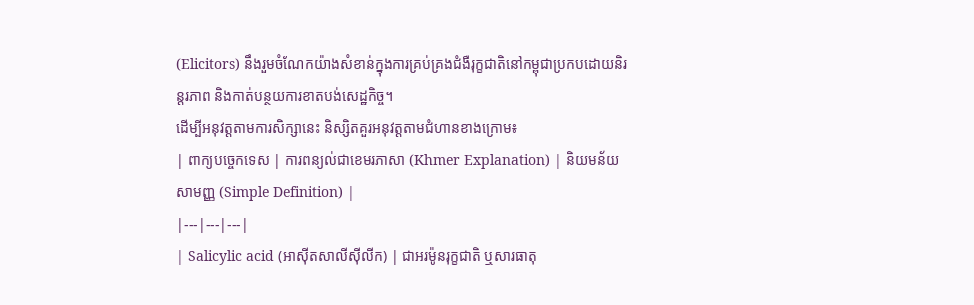(Elicitors) នឹងរួមចំណែកយ៉ាងសំខាន់ក្នុងការគ្រប់គ្រងជំងឺរុក្ខជាតិនៅកម្ពុជាប្រកបដោយនិរន្តរភាព និងកាត់បន្ថយការខាតបង់សេដ្ឋកិច្ច។
ដើម្បីអនុវត្តតាមការសិក្សានេះ និស្សិតគួរអនុវត្តតាមជំហានខាងក្រោម៖
| ពាក្យបច្ចេកទេស | ការពន្យល់ជាខេមរភាសា (Khmer Explanation) | និយមន័យសាមញ្ញ (Simple Definition) |
|---|---|---|
| Salicylic acid (អាស៊ីតសាលីស៊ីលីក) | ជាអរម៉ូនរុក្ខជាតិ ឬសារធាតុ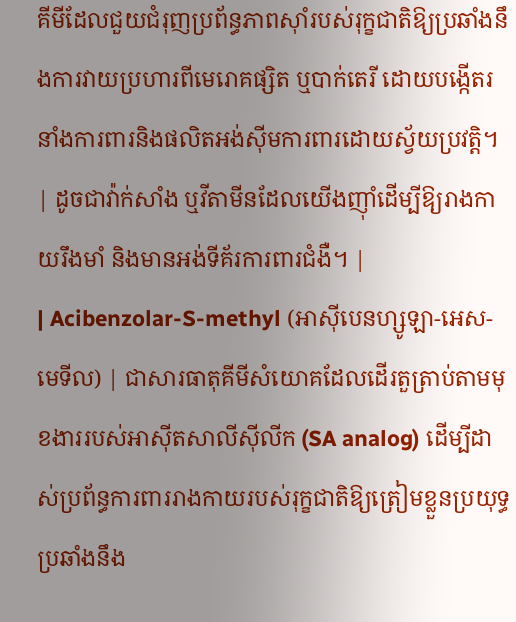គីមីដែលជួយជំរុញប្រព័ន្ធភាពស៊ាំរបស់រុក្ខជាតិឱ្យប្រឆាំងនឹងការវាយប្រហារពីមេរោគផ្សិត ឬបាក់តេរី ដោយបង្កើតរនាំងការពារនិងផលិតអង់ស៊ីមការពារដោយស្វ័យប្រវត្តិ។ | ដូចជាវ៉ាក់សាំង ឬវីតាមីនដែលយើងញ៉ាំដើម្បីឱ្យរាងកាយរឹងមាំ និងមានអង់ទីគ័រការពារជំងឺ។ |
| Acibenzolar-S-methyl (អាស៊ីបេនហ្សូឡា-អេស-មេទីល) | ជាសារធាតុគីមីសំយោគដែលដើរតួត្រាប់តាមមុខងាររបស់អាស៊ីតសាលីស៊ីលីក (SA analog) ដើម្បីដាស់ប្រព័ន្ធការពាររាងកាយរបស់រុក្ខជាតិឱ្យត្រៀមខ្លួនប្រយុទ្ធប្រឆាំងនឹង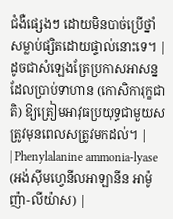ជំងឺផ្សេងៗ ដោយមិនបាច់ប្រើថ្នាំសម្លាប់ផ្សិតដោយផ្ទាល់នោះទេ។ | ដូចជាសំឡេងត្រែប្រកាសអាសន្ន ដែលប្រាប់ទាហាន (កោសិការុក្ខជាតិ) ឱ្យត្រៀមអាវុធប្រយុទ្ធជាមួយសត្រូវមុនពេលសត្រូវមកដល់។ |
| Phenylalanine ammonia-lyase (អង់ស៊ីមហ្វេនីលអាឡានីន អាម៉ូញ៉ា-លីយ៉ាស) |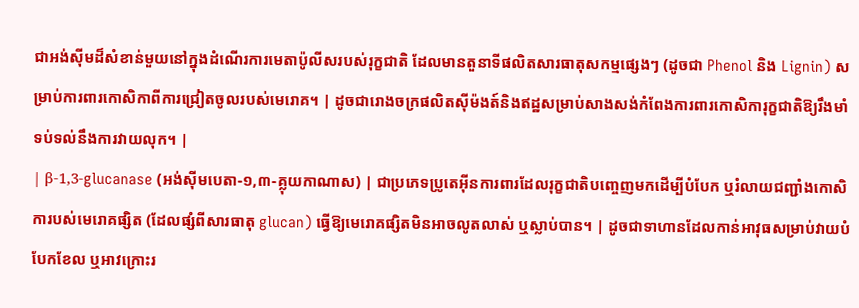ជាអង់ស៊ីមដ៏សំខាន់មួយនៅក្នុងដំណើរការមេតាប៉ូលីសរបស់រុក្ខជាតិ ដែលមានតួនាទីផលិតសារធាតុសកម្មផ្សេងៗ (ដូចជា Phenol និង Lignin) សម្រាប់ការពារកោសិកាពីការជ្រៀតចូលរបស់មេរោគ។ | ដូចជារោងចក្រផលិតស៊ីម៉ងត៍និងឥដ្ឋសម្រាប់សាងសង់កំពែងការពារកោសិការុក្ខជាតិឱ្យរឹងមាំទប់ទល់នឹងការវាយលុក។ |
| β-1,3-glucanase (អង់ស៊ីមបេតា-១,៣-គ្លុយកាណាស) | ជាប្រភេទប្រូតេអ៊ីនការពារដែលរុក្ខជាតិបញ្ចេញមកដើម្បីបំបែក ឬរំលាយជញ្ជាំងកោសិការបស់មេរោគផ្សិត (ដែលផ្សំពីសារធាតុ glucan) ធ្វើឱ្យមេរោគផ្សិតមិនអាចលូតលាស់ ឬស្លាប់បាន។ | ដូចជាទាហានដែលកាន់អាវុធសម្រាប់វាយបំបែកខែល ឬអាវក្រោះរ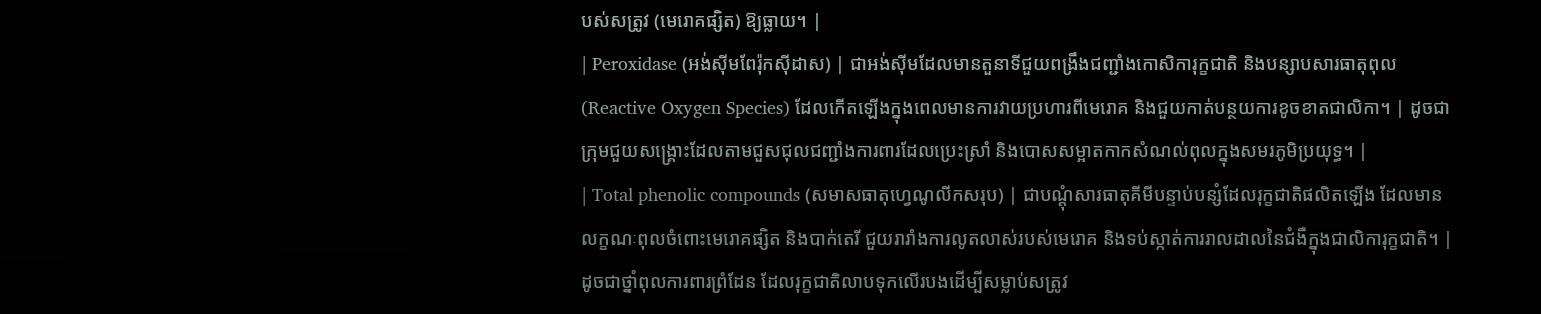បស់សត្រូវ (មេរោគផ្សិត) ឱ្យធ្លាយ។ |
| Peroxidase (អង់ស៊ីមពែរ៉ុកស៊ីដាស) | ជាអង់ស៊ីមដែលមានតួនាទីជួយពង្រឹងជញ្ជាំងកោសិការុក្ខជាតិ និងបន្សាបសារធាតុពុល (Reactive Oxygen Species) ដែលកើតឡើងក្នុងពេលមានការវាយប្រហារពីមេរោគ និងជួយកាត់បន្ថយការខូចខាតជាលិកា។ | ដូចជាក្រុមជួយសង្គ្រោះដែលតាមជួសជុលជញ្ជាំងការពារដែលប្រេះស្រាំ និងបោសសម្អាតកាកសំណល់ពុលក្នុងសមរភូមិប្រយុទ្ធ។ |
| Total phenolic compounds (សមាសធាតុហ្វេណូលីកសរុប) | ជាបណ្តុំសារធាតុគីមីបន្ទាប់បន្សំដែលរុក្ខជាតិផលិតឡើង ដែលមានលក្ខណៈពុលចំពោះមេរោគផ្សិត និងបាក់តេរី ជួយរារាំងការលូតលាស់របស់មេរោគ និងទប់ស្កាត់ការរាលដាលនៃជំងឺក្នុងជាលិការុក្ខជាតិ។ | ដូចជាថ្នាំពុលការពារព្រំដែន ដែលរុក្ខជាតិលាបទុកលើរបងដើម្បីសម្លាប់សត្រូវ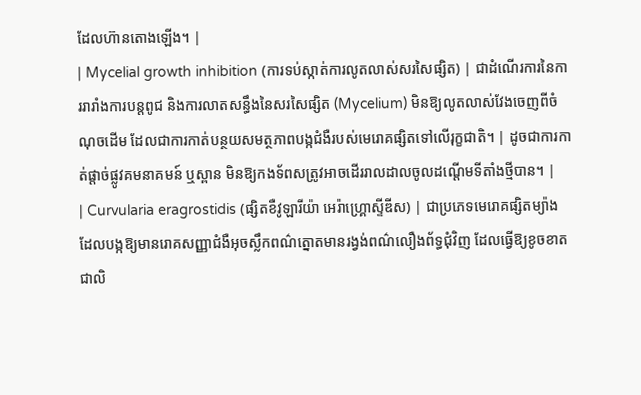ដែលហ៊ានតោងឡើង។ |
| Mycelial growth inhibition (ការទប់ស្កាត់ការលូតលាស់សរសៃផ្សិត) | ជាដំណើរការនៃការរារាំងការបន្តពូជ និងការលាតសន្ធឹងនៃសរសៃផ្សិត (Mycelium) មិនឱ្យលូតលាស់វែងចេញពីចំណុចដើម ដែលជាការកាត់បន្ថយសមត្ថភាពបង្កជំងឺរបស់មេរោគផ្សិតទៅលើរុក្ខជាតិ។ | ដូចជាការកាត់ផ្តាច់ផ្លូវគមនាគមន៍ ឬស្ពាន មិនឱ្យកងទ័ពសត្រូវអាចដើររាលដាលចូលដណ្តើមទីតាំងថ្មីបាន។ |
| Curvularia eragrostidis (ផ្សិតខឺវូឡារីយ៉ា អេរ៉ាហ្គ្រោស្ទីឌីស) | ជាប្រភេទមេរោគផ្សិតម្យ៉ាងដែលបង្កឱ្យមានរោគសញ្ញាជំងឺអុចស្លឹកពណ៌ត្នោតមានរង្វង់ពណ៌លឿងព័ទ្ធជុំវិញ ដែលធ្វើឱ្យខូចខាតជាលិ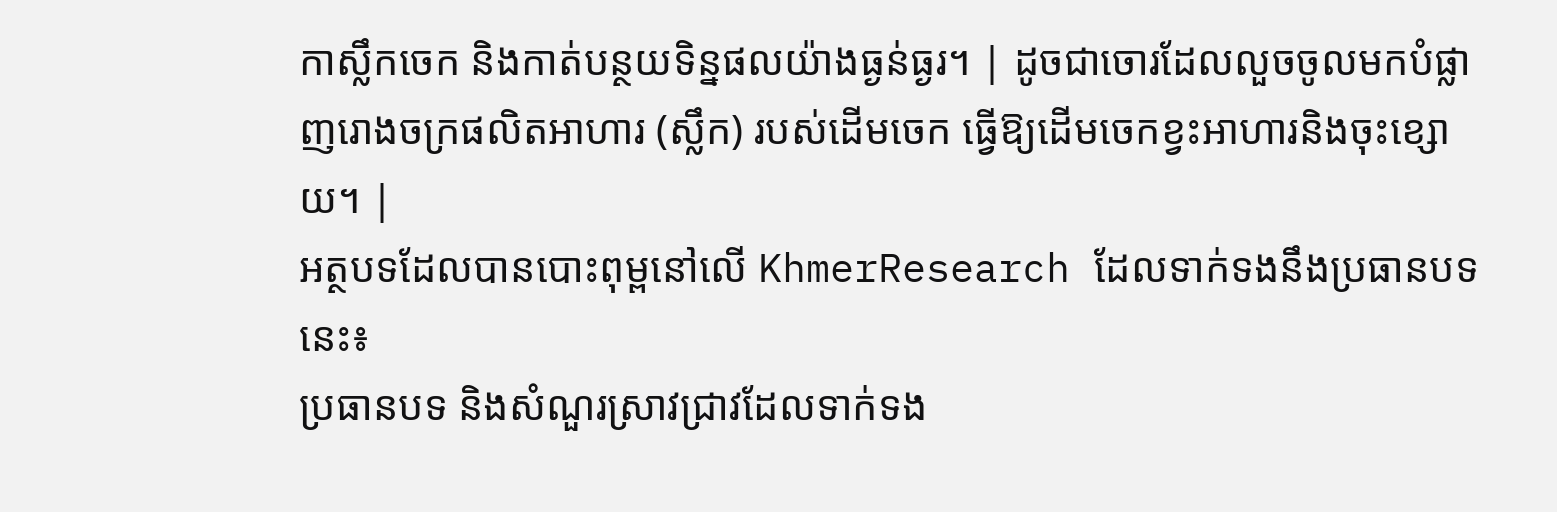កាស្លឹកចេក និងកាត់បន្ថយទិន្នផលយ៉ាងធ្ងន់ធ្ងរ។ | ដូចជាចោរដែលលួចចូលមកបំផ្លាញរោងចក្រផលិតអាហារ (ស្លឹក) របស់ដើមចេក ធ្វើឱ្យដើមចេកខ្វះអាហារនិងចុះខ្សោយ។ |
អត្ថបទដែលបានបោះពុម្ពនៅលើ KhmerResearch ដែលទាក់ទងនឹងប្រធានបទនេះ៖
ប្រធានបទ និងសំណួរស្រាវជ្រាវដែលទាក់ទង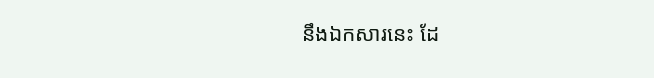នឹងឯកសារនេះ ដែ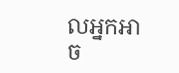លអ្នកអាច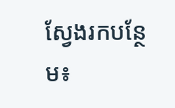ស្វែងរកបន្ថែម៖